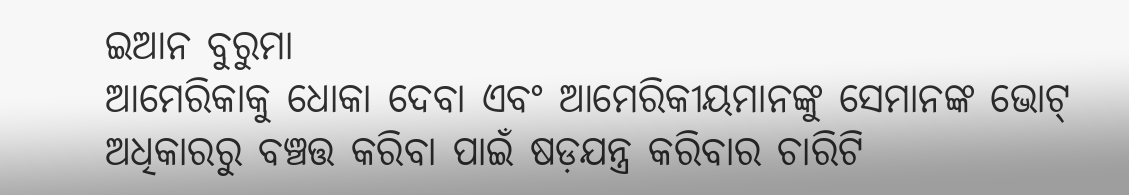ଇଆନ ବୁରୁମା
ଆମେରିକାକୁ ଧୋକା ଦେବା ଏବଂ ଆମେରିକୀୟମାନଙ୍କୁ ସେମାନଙ୍କ ଭୋଟ୍ ଅଧିକାରରୁ ବଞ୍ଚତ୍ତ କରିବା ପାଇଁ ଷଡ଼ଯନ୍ତ୍ର କରିବାର ଚାରିଟି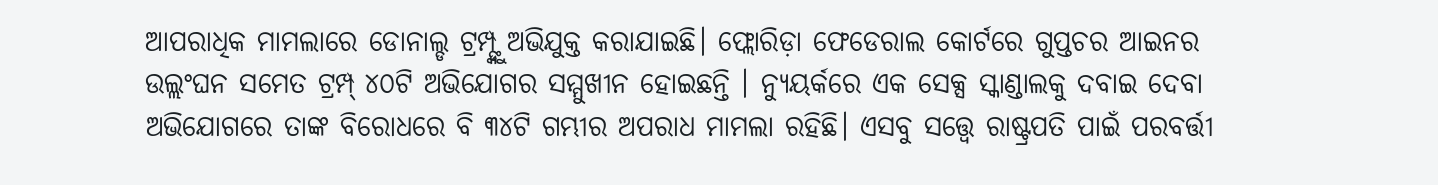ଆପରାଧିକ ମାମଲାରେ ଡୋନାଲ୍ଡ ଟ୍ରମ୍ପ୍ଙ୍କୁ ଅଭିଯୁକ୍ତ କରାଯାଇଛି। ଫ୍ଲୋରିଡ଼ା ଫେଡେରାଲ କୋର୍ଟରେ ଗୁପ୍ତଚର ଆଇନର ଉଲ୍ଲଂଘନ ସମେତ ଟ୍ରମ୍ପ୍ ୪୦ଟି ଅଭିଯୋଗର ସମ୍ମୁଖୀନ ହୋଇଛନ୍ତି । ନ୍ୟୁୟର୍କରେ ଏକ ସେକ୍ସ ସ୍କାଣ୍ଡାଲକୁ ଦବାଇ ଦେବା ଅଭିଯୋଗରେ ତାଙ୍କ ବିରୋଧରେ ବି ୩୪ଟି ଗମ୍ଭୀର ଅପରାଧ ମାମଲା ରହିଛି। ଏସବୁ ସତ୍ତ୍ୱେ ରାଷ୍ଟ୍ରପତି ପାଇଁ ପରବର୍ତ୍ତୀ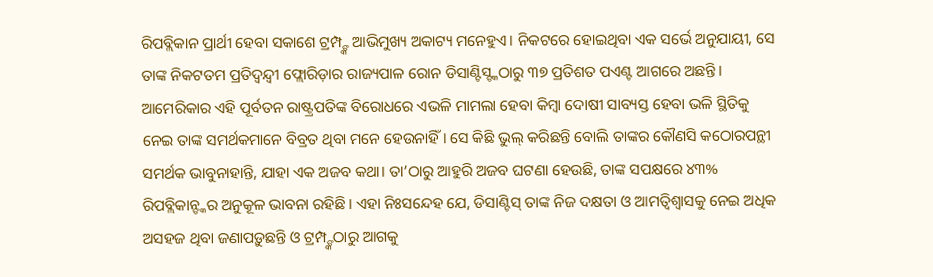ରିପବ୍ଲିକାନ ପ୍ରାର୍ଥୀ ହେବା ସକାଶେ ଟ୍ରମ୍ପ୍ଙ୍କ ଆଭିମୁଖ୍ୟ ଅକାଟ୍ୟ ମନେହୁଏ। ନିକଟରେ ହୋଇଥିବା ଏକ ସର୍ଭେ ଅନୁଯାୟୀ, ସେ ତାଙ୍କ ନିକଟତମ ପ୍ରତିଦ୍ୱନ୍ଦ୍ୱୀ ଫ୍ଲୋରିଡ଼ାର ରାଜ୍ୟପାଳ ରୋନ ଡିସାଣ୍ଟିସ୍ଙ୍କଠାରୁ ୩୭ ପ୍ରତିଶତ ପଏଣ୍ଟ ଆଗରେ ଅଛନ୍ତି। ଆମେରିକାର ଏହି ପୂର୍ବତନ ରାଷ୍ଟ୍ରପତିଙ୍କ ବିରୋଧରେ ଏଭଳି ମାମଲା ହେବା କିମ୍ବା ଦୋଷୀ ସାବ୍ୟସ୍ତ ହେବା ଭଳି ସ୍ଥିତିକୁ ନେଇ ତାଙ୍କ ସମର୍ଥକମାନେ ବିବ୍ରତ ଥିବା ମନେ ହେଉନାହିଁ। ସେ କିଛି ଭୁଲ୍ କରିଛନ୍ତି ବୋଲି ତାଙ୍କର କୌଣସି କଠୋରପନ୍ଥୀ ସମର୍ଥକ ଭାବୁନାହାନ୍ତି, ଯାହା ଏକ ଅଜବ କଥା। ତା’ଠାରୁ ଆହୁରି ଅଜବ ଘଟଣା ହେଉଛି, ତାଙ୍କ ସପକ୍ଷରେ ୪୩% ରିପବ୍ଲିକାନ୍ଙ୍କର ଅନୁକୂଳ ଭାବନା ରହିଛି। ଏହା ନିଃସନ୍ଦେହ ଯେ, ଡିସାଣ୍ଟିସ୍ ତାଙ୍କ ନିଜ ଦକ୍ଷତା ଓ ଆମତ୍ବିଶ୍ୱାସକୁ ନେଇ ଅଧିକ ଅସହଜ ଥିବା ଜଣାପଡ଼ୁଛନ୍ତି ଓ ଟ୍ରମ୍ପ୍ଙ୍କଠାରୁ ଆଗକୁ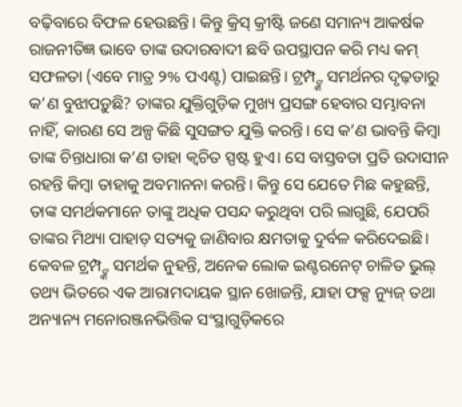ବଢ଼ିବାରେ ବିଫଳ ହେଉଛନ୍ତି। କିନ୍ତୁ କ୍ରିସ୍ କ୍ରୀଷ୍ଟି ଜଣେ ସମାନ୍ୟ ଆକର୍ଷକ ରାଜନୀତିଜ୍ଞ ଭାବେ ତାଙ୍କ ଉଦାରବାଦୀ ଛବି ଉପସ୍ଥାପନ କରି ମଧ୍ୟ କମ୍ ସଫଳତା (ଏବେ ମାତ୍ର ୨% ପଏଣ୍ଟ) ପାଇଛନ୍ତି। ଟ୍ରମ୍ପ୍ଙ୍କ ସମର୍ଥନର ଦୃଢ଼ତାରୁ କ’ଣ ବୁଝାପଡ଼ୁଛି? ତାଙ୍କର ଯୁକ୍ତିଗୁଡ଼ିକ ମୁଖ୍ୟ ପ୍ରସଙ୍ଗ ହେବାର ସମ୍ଭାବନା ନାହିଁ, କାରଣ ସେ ଅଳ୍ପ କିଛି ସୁସଙ୍ଗତ ଯୁକ୍ତି କରନ୍ତି। ସେ କ’ଣ ଭାବନ୍ତି କିମ୍ବା ତାଙ୍କ ଚିନ୍ତାଧାରା କ’ଣ ତାହା କ୍ୱଚିତ ସ୍ପଷ୍ଟ ହୁଏ। ସେ ବାସ୍ତବତା ପ୍ରତି ଉଦାସୀନ ରହନ୍ତି କିମ୍ବା ତାହାକୁ ଅବମାନନା କରନ୍ତି। କିନ୍ତୁ ସେ ଯେତେ ମିଛ କହୁଛନ୍ତି, ତାଙ୍କ ସମର୍ଥକମାନେ ତାଙ୍କୁ ଅଧିକ ପସନ୍ଦ କରୁଥିବା ପରି ଲାଗୁଛି, ଯେପରି ତାଙ୍କର ମିଥ୍ୟା ପାହାଡ଼ ସତ୍ୟକୁ ଜାଣିବାର କ୍ଷମତାକୁ ଦୁର୍ବଳ କରିଦେଇଛି। କେବଳ ଟ୍ରମ୍ପ୍ଙ୍କ ସମର୍ଥକ ନୁହନ୍ତି, ଅନେକ ଲୋକ ଇଣ୍ଟରନେଟ୍ ଚାଳିତ ଭୁଲ୍ ତଥ୍ୟ ଭିତରେ ଏକ ଆରାମଦାୟକ ସ୍ଥାନ ଖୋଜନ୍ତି, ଯାହା ଫକ୍ସ ନ୍ୟୁଜ୍ ତଥା ଅନ୍ୟାନ୍ୟ ମନୋରଞ୍ଜନଭିତ୍ତିକ ସଂସ୍ଥାଗୁଡ଼ିକରେ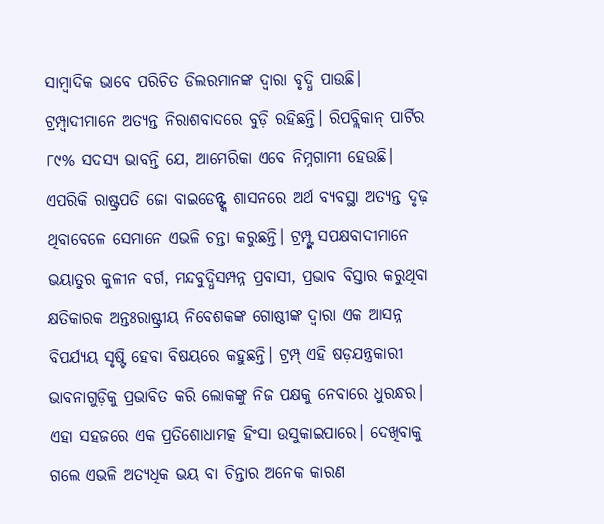ସାମ୍ବାଦିକ ଭାବେ ପରିଚିତ ଡିଲରମାନଙ୍କ ଦ୍ୱାରା ବୃଦ୍ଧି ପାଉଛି।
ଟ୍ରମ୍ପ୍ବାଦୀମାନେ ଅତ୍ୟନ୍ତ ନିରାଶବାଦରେ ବୁଡ଼ି ରହିଛନ୍ତି। ରିପବ୍ଲିକାନ୍ ପାର୍ଟିର ୮୯% ସଦସ୍ୟ ଭାବନ୍ତି ଯେ, ଆମେରିକା ଏବେ ନିମ୍ନଗାମୀ ହେଉଛି। ଏପରିକି ରାଷ୍ଟ୍ରପତି ଜୋ ବାଇଡେନ୍ଙ୍କ ଶାସନରେ ଅର୍ଥ ବ୍ୟବସ୍ଥା ଅତ୍ୟନ୍ତ ଦୃଢ଼ ଥିବାବେଳେ ସେମାନେ ଏଭଳି ଚନ୍ତା କରୁଛନ୍ତି। ଟ୍ରମ୍ପ୍ଙ୍କ ସପକ୍ଷବାଦୀମାନେ ଭୟାତୁର କୁଳୀନ ବର୍ଗ, ମନ୍ଦବୁଦ୍ଧିସମ୍ପନ୍ନ ପ୍ରବାସୀ, ପ୍ରଭାବ ବିସ୍ତାର କରୁଥିବା କ୍ଷତିକାରକ ଅନ୍ତଃରାଷ୍ଟ୍ରୀୟ ନିବେଶକଙ୍କ ଗୋଷ୍ଠୀଙ୍କ ଦ୍ୱାରା ଏକ ଆସନ୍ନ ବିପର୍ଯ୍ୟୟ ସୃଷ୍ଟି ହେବା ବିଷୟରେ କହୁଛନ୍ତି। ଟ୍ରମ୍ପ୍ ଏହି ଷଡ଼ଯନ୍ତ୍ରକାରୀ ଭାବନାଗୁଡ଼ିକୁ ପ୍ରଭାବିତ କରି ଲୋକଙ୍କୁ ନିଜ ପକ୍ଷକୁ ନେବାରେ ଧୁରନ୍ଧର। ଏହା ସହଜରେ ଏକ ପ୍ରତିଶୋଧାମତ୍କ ହିଂସା ଉସୁକାଇପାରେ। ଦେଖିବାକୁ ଗଲେ ଏଭଳି ଅତ୍ୟଧିକ ଭୟ ବା ଚିନ୍ତାର ଅନେକ କାରଣ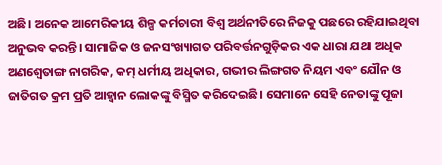ଅଛି। ଅନେକ ଆମେରିକୀୟ ଶିଳ୍ପ କର୍ମଚାରୀ ବିଶ୍ୱ ଅର୍ଥନୀତିରେ ନିଜକୁ ପଛରେ ରହିଯାଇଥିବା ଅନୁଭବ କରନ୍ତି। ସାମାଜିକ ଓ ଜନସଂଖ୍ୟାଗତ ପରିବର୍ତ୍ତନଗୁଡ଼ିକର ଏକ ଧାରା ଯଥା ଅଧିକ ଅଣଶ୍ୱେତାଙ୍ଗ ନାଗରିକ, କମ୍ ଧର୍ମୀୟ ଅଧିକାର, ଗଭୀର ଲିଙ୍ଗଗତ ନିୟମ ଏବଂ ଯୌନ ଓ ଜାତିଗତ କ୍ରମ ପ୍ରତି ଆହ୍ବାନ ଲୋକଙ୍କୁ ବିସ୍ମିତ କରିଦେଇଛି। ସେମାନେ ସେହି ନେତାଙ୍କୁ ପୂଜା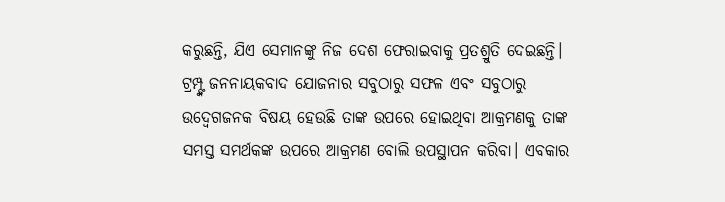କରୁଛନ୍ତି, ଯିଏ ସେମାନଙ୍କୁ ନିଜ ଦେଶ ଫେରାଇବାକୁ ପ୍ରତଶ୍ରୁତି ଦେଇଛନ୍ତି।
ଟ୍ରମ୍ପ୍ଙ୍କ ଜନନାୟକବାଦ ଯୋଜନାର ସବୁଠାରୁ ସଫଳ ଏବଂ ସବୁଠାରୁ ଉଦ୍ବେଗଜନକ ବିଷୟ ହେଉଛି ତାଙ୍କ ଉପରେ ହୋଇଥିବା ଆକ୍ରମଣକୁ ତାଙ୍କ ସମସ୍ତ ସମର୍ଥକଙ୍କ ଉପରେ ଆକ୍ରମଣ ବୋଲି ଉପସ୍ଥାପନ କରିବା। ଏବକାର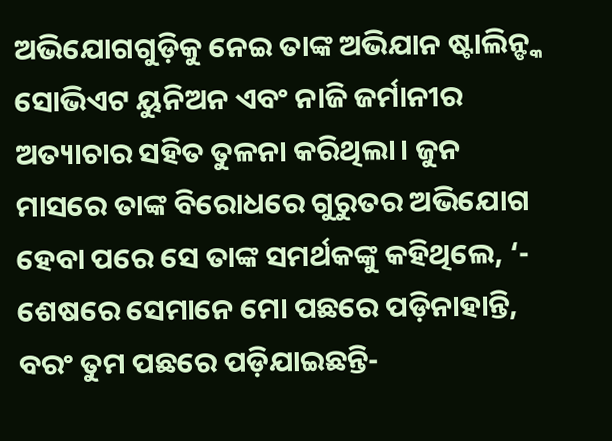ଅଭିଯୋଗଗୁଡ଼ିକୁ ନେଇ ତାଙ୍କ ଅଭିଯାନ ଷ୍ଟାଲିନ୍ଙ୍କ ସୋଭିଏଟ ୟୁନିଅନ ଏବଂ ନାଜି ଜର୍ମାନୀର ଅତ୍ୟାଚାର ସହିତ ତୁଳନା କରିଥିଲା। ଜୁନ ମାସରେ ତାଙ୍କ ବିରୋଧରେ ଗୁରୁତର ଅଭିଯୋଗ ହେବା ପରେ ସେ ତାଙ୍କ ସମର୍ଥକଙ୍କୁ କହିଥିଲେ, ‘- ଶେଷରେ ସେମାନେ ମୋ ପଛରେ ପଡ଼ିନାହାନ୍ତି, ବରଂ ତୁମ ପଛରେ ପଡ଼ିଯାଇଛନ୍ତି-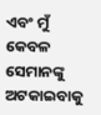ଏବଂ ମୁଁ କେବଳ ସେମାନଙ୍କୁ ଅଟକାଇବାକୁ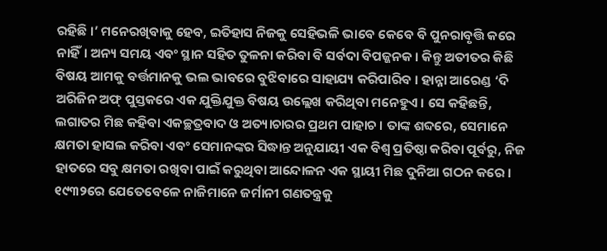ରହିଛି।’ ମନେରଖିବାକୁ ହେବ, ଇତିହାସ ନିଜକୁ ସେହିଭଳି ଭାବେ କେବେ ବି ପୁନରାବୃତ୍ତି କରେ ନାହିଁ। ଅନ୍ୟ ସମୟ ଏବଂ ସ୍ଥାନ ସହିତ ତୁଳନା କରିବା ବି ସର୍ବଦା ବିପଜ୍ଜନକ। କିନ୍ତୁ ଅତୀତର କିଛି ବିଷୟ ଆମକୁ ବର୍ତ୍ତମାନକୁ ଭଲ ଭାବରେ ବୁଝିବାରେ ସାହାଯ୍ୟ କରିପାରିବ। ହାନ୍ନା ଆରେଣ୍ଡ ‘ଦି ଅରିଜିନ ଅଫ୍ ପୁସ୍ତକରେ ଏକ ଯୁକ୍ତିଯୁକ୍ତ ବିଷୟ ଉଲ୍ଲେଖ କରିଥିବା ମନେହୁଏ। ସେ କହିଛନ୍ତି, ଲଗାତର ମିଛ କହିବା ଏକଚ୍ଛତ୍ରବାଦ ଓ ଅତ୍ୟାଚାରର ପ୍ରଥମ ପାହାଚ। ତାଙ୍କ ଶବ୍ଦରେ, ସେମାନେ କ୍ଷମତା ହାସଲ କରିବା ଏବଂ ସେମାନଙ୍କର ସିଦ୍ଧାନ୍ତ ଅନୁଯାୟୀ ଏକ ବିଶ୍ୱ ପ୍ରତିଷ୍ଠା କରିବା ପୂର୍ବରୁ, ନିଜ ହାତରେ ସବୁ କ୍ଷମତା ରଖିବା ପାଇଁ କରୁଥିବା ଆନ୍ଦୋଳନ ଏକ ସ୍ଥାୟୀ ମିଛ ଦୁନିଆ ଗଠନ କରେ। ୧୯୩୨ରେ ଯେତେବେଳେ ନାଜିମାନେ ଜର୍ମାନୀ ଗଣତନ୍ତ୍ରକୁ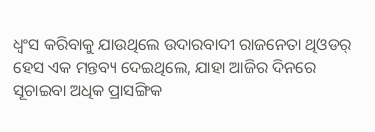ଧ୍ୱଂସ କରିବାକୁ ଯାଉଥିଲେ ଉଦାରବାଦୀ ରାଜନେତା ଥିଓଡର୍ ହେସ ଏକ ମନ୍ତବ୍ୟ ଦେଇଥିଲେ, ଯାହା ଆଜିର ଦିନରେ ସୂଚାଇବା ଅଧିକ ପ୍ରାସଙ୍ଗିକ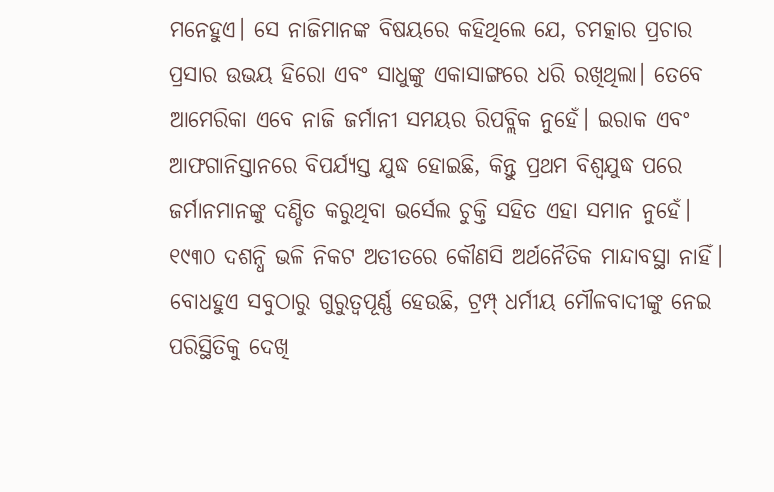ମନେହୁଏ। ସେ ନାଜିମାନଙ୍କ ବିଷୟରେ କହିଥିଲେ ଯେ, ଚମତ୍କାର ପ୍ରଚାର ପ୍ରସାର ଉଭୟ ହିରୋ ଏବଂ ସାଧୁଙ୍କୁ ଏକାସାଙ୍ଗରେ ଧରି ରଖିଥିଲା। ତେବେ ଆମେରିକା ଏବେ ନାଜି ଜର୍ମାନୀ ସମୟର ରିପବ୍ଲିକ ନୁହେଁ। ଇରାକ ଏବଂ ଆଫଗାନିସ୍ତାନରେ ବିପର୍ଯ୍ୟସ୍ତ ଯୁଦ୍ଧ ହୋଇଛି, କିନ୍ତୁ ପ୍ରଥମ ବିଶ୍ୱଯୁଦ୍ଧ ପରେ ଜର୍ମାନମାନଙ୍କୁ ଦଣ୍ଡିତ କରୁଥିବା ଭର୍ସେଲ ଚୁକ୍ତି ସହିତ ଏହା ସମାନ ନୁହେଁ। ୧୯୩୦ ଦଶନ୍ଧି ଭଳି ନିକଟ ଅତୀତରେ କୌଣସି ଅର୍ଥନୈତିକ ମାନ୍ଦାବସ୍ଥା ନାହିଁ। ବୋଧହୁଏ ସବୁଠାରୁ ଗୁରୁତ୍ୱପୂର୍ଣ୍ଣ ହେଉଛି, ଟ୍ରମ୍ପ୍ ଧର୍ମୀୟ ମୌଳବାଦୀଙ୍କୁ ନେଇ ପରିସ୍ଥିତିକୁ ଦେଖି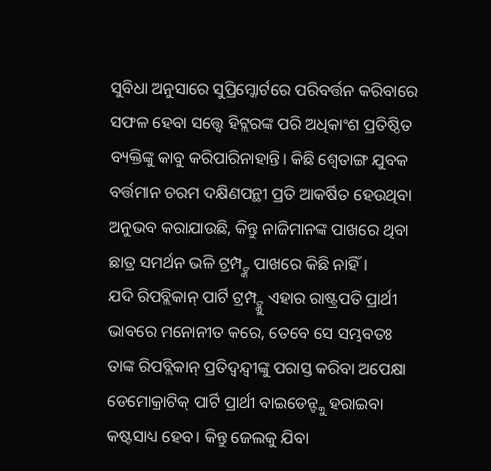ସୁବିଧା ଅନୁସାରେ ସୁପ୍ରିମ୍କୋର୍ଟରେ ପରିବର୍ତ୍ତନ କରିବାରେ ସଫଳ ହେବା ସତ୍ତ୍ୱେ ହିଟ୍ଲରଙ୍କ ପରି ଅଧିକାଂଶ ପ୍ରତିଷ୍ଠିତ ବ୍ୟକ୍ତିଙ୍କୁ କାବୁ କରିପାରିନାହାନ୍ତି। କିଛି ଶ୍ୱେତାଙ୍ଗ ଯୁବକ ବର୍ତ୍ତମାନ ଚରମ ଦକ୍ଷିଣପନ୍ଥୀ ପ୍ରତି ଆକର୍ଷିତ ହେଉଥିବା ଅନୁଭବ କରାଯାଉଛି, କିନ୍ତୁ ନାଜିମାନଙ୍କ ପାଖରେ ଥିବା ଛାତ୍ର ସମର୍ଥନ ଭଳି ଟ୍ରମ୍ପ୍ଙ୍କ ପାଖରେ କିଛି ନାହିଁ।
ଯଦି ରିପବ୍ଲିକାନ୍ ପାର୍ଟି ଟ୍ରମ୍ପ୍ଙ୍କୁ ଏହାର ରାଷ୍ଟ୍ରପତି ପ୍ରାର୍ଥୀ ଭାବରେ ମନୋନୀତ କରେ, ତେବେ ସେ ସମ୍ଭବତଃ ତାଙ୍କ ରିପବ୍ଲିକାନ୍ ପ୍ରତିଦ୍ୱନ୍ଦ୍ୱୀଙ୍କୁ ପରାସ୍ତ କରିବା ଅପେକ୍ଷା ଡେମୋକ୍ରାଟିକ୍ ପାର୍ଟି ପ୍ରାର୍ଥୀ ବାଇଡେନ୍ଙ୍କୁ ହରାଇବା କଷ୍ଟସାଧ୍ୟ ହେବ। କିନ୍ତୁ ଜେଲକୁ ଯିବା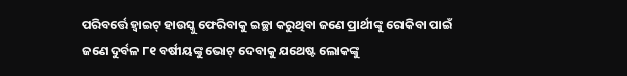ପରିବର୍ତ୍ତେ ହ୍ବାଇଟ୍ ହାଉସ୍କୁ ଫେରିବାକୁ ଇଚ୍ଛା କରୁଥିବା ଜଣେ ପ୍ରାର୍ଥୀଙ୍କୁ ରୋକିବା ପାଇଁ ଜଣେ ଦୁର୍ବଳ ୮୧ ବର୍ଷୀୟଙ୍କୁ ଭୋଟ୍ ଦେବାକୁ ଯଥେଷ୍ଟ ଲୋକଙ୍କୁ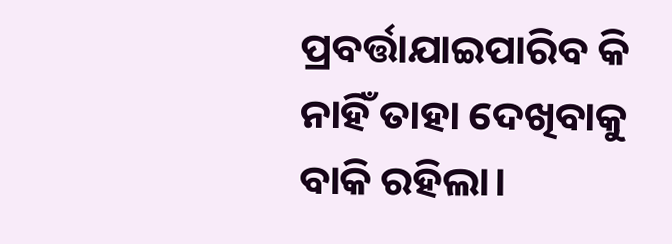ପ୍ରବର୍ତ୍ତାଯାଇପାରିବ କି ନାହିଁ ତାହା ଦେଖିବାକୁ ବାକି ରହିଲା।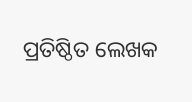ପ୍ରତିଷ୍ଠିତ ଲେଖକ